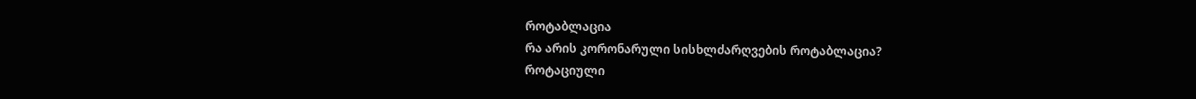როტაბლაცია
რა არის კორონარული სისხლძარღვების როტაბლაცია?
როტაციული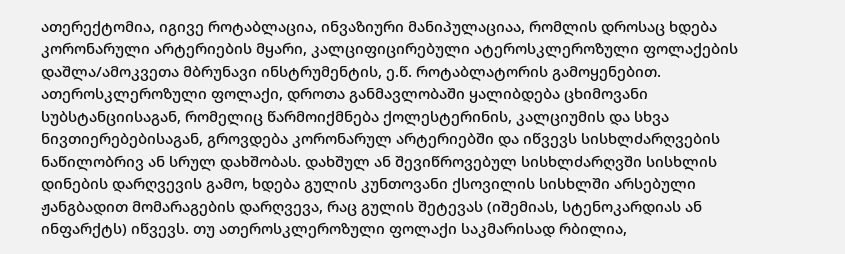ათერექტომია, იგივე როტაბლაცია, ინვაზიური მანიპულაციაა, რომლის დროსაც ხდება კორონარული არტერიების მყარი, კალციფიცირებული ატეროსკლეროზული ფოლაქების დაშლა/ამოკვეთა მბრუნავი ინსტრუმენტის, ე.წ. როტაბლატორის გამოყენებით.
ათეროსკლეროზული ფოლაქი, დროთა განმავლობაში ყალიბდება ცხიმოვანი სუბსტანციისაგან, რომელიც წარმოიქმნება ქოლესტერინის, კალციუმის და სხვა ნივთიერებებისაგან, გროვდება კორონარულ არტერიებში და იწვევს სისხლძარღვების ნაწილობრივ ან სრულ დახშობას. დახშულ ან შევიწროვებულ სისხლძარღვში სისხლის დინების დარღვევის გამო, ხდება გულის კუნთოვანი ქსოვილის სისხლში არსებული ჟანგბადით მომარაგების დარღვევა, რაც გულის შეტევას (იშემიას, სტენოკარდიას ან ინფარქტს) იწვევს. თუ ათეროსკლეროზული ფოლაქი საკმარისად რბილია,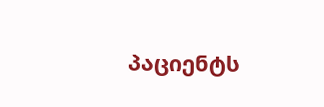პაციენტს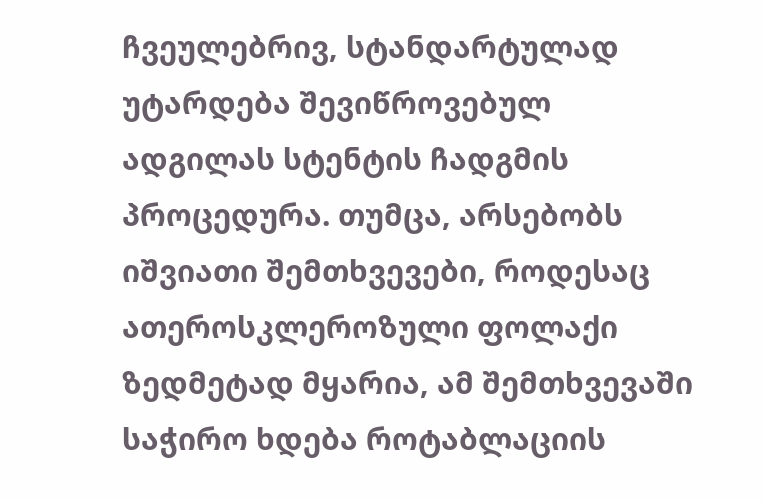ჩვეულებრივ, სტანდარტულად უტარდება შევიწროვებულ ადგილას სტენტის ჩადგმის პროცედურა. თუმცა, არსებობს იშვიათი შემთხვევები, როდესაც ათეროსკლეროზული ფოლაქი ზედმეტად მყარია, ამ შემთხვევაში საჭირო ხდება როტაბლაციის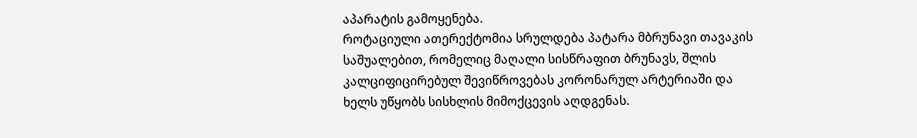აპარატის გამოყენება.
როტაციული ათერექტომია სრულდება პატარა მბრუნავი თავაკის საშუალებით, რომელიც მაღალი სისწრაფით ბრუნავს, შლის კალციფიცირებულ შევიწროვებას კორონარულ არტერიაში და ხელს უწყობს სისხლის მიმოქცევის აღდგენას.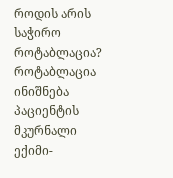როდის არის საჭირო როტაბლაცია?
როტაბლაცია ინიშნება პაციენტის მკურნალი ექიმი-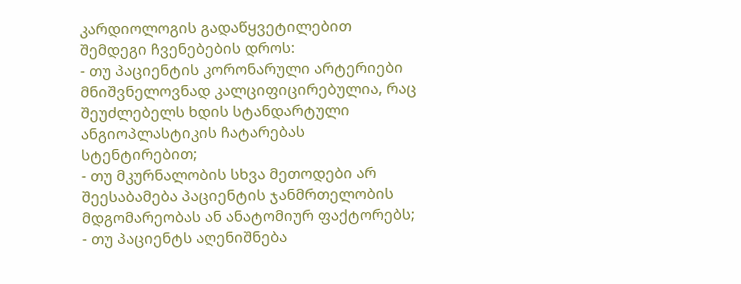კარდიოლოგის გადაწყვეტილებით შემდეგი ჩვენებების დროს:
- თუ პაციენტის კორონარული არტერიები მნიშვნელოვნად კალციფიცირებულია, რაც შეუძლებელს ხდის სტანდარტული ანგიოპლასტიკის ჩატარებას სტენტირებით;
- თუ მკურნალობის სხვა მეთოდები არ შეესაბამება პაციენტის ჯანმრთელობის მდგომარეობას ან ანატომიურ ფაქტორებს;
- თუ პაციენტს აღენიშნება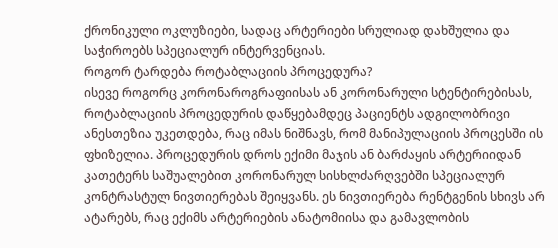ქრონიკული ოკლუზიები, სადაც არტერიები სრულიად დახშულია და საჭიროებს სპეციალურ ინტერვენციას.
როგორ ტარდება როტაბლაციის პროცედურა?
ისევე როგორც კორონაროგრაფიისას ან კორონარული სტენტირებისას, როტაბლაციის პროცედურის დაწყებამდეც პაციენტს ადგილობრივი ანესთეზია უკეთდება, რაც იმას ნიშნავს, რომ მანიპულაციის პროცესში ის ფხიზელია. პროცედურის დროს ექიმი მაჯის ან ბარძაყის არტერიიდან კათეტერს საშუალებით კორონარულ სისხლძარღვებში სპეციალურ კონტრასტულ ნივთიერებას შეიყვანს. ეს ნივთიერება რენტგენის სხივს არ ატარებს, რაც ექიმს არტერიების ანატომიისა და გამავლობის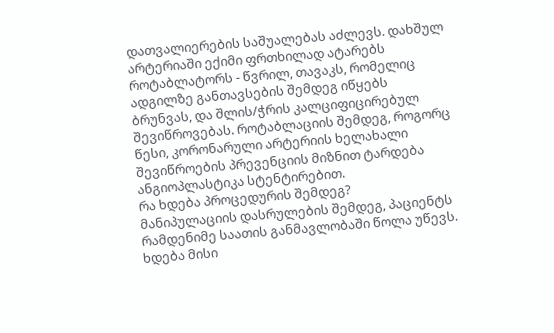დათვალიერების საშუალებას აძლევს. დახშულ არტერიაში ექიმი ფრთხილად ატარებს როტაბლატორს - წვრილ, თავაკს, რომელიც ადგილზე განთავსების შემდეგ იწყებს ბრუნვას, და შლის/ჭრის კალციფიცირებულ შევიწროვებას. როტაბლაციის შემდეგ, როგორც წესი, კორონარული არტერიის ხელახალი შევიწროების პრევენციის მიზნით ტარდება ანგიოპლასტიკა სტენტირებით.
რა ხდება პროცედურის შემდეგ?
მანიპულაციის დასრულების შემდეგ, პაციენტს რამდენიმე საათის განმავლობაში წოლა უწევს. ხდება მისი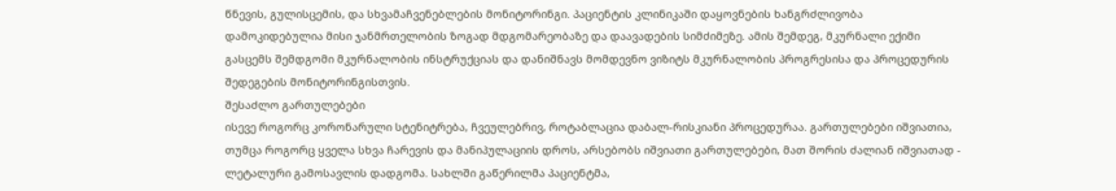წნევის, გულისცემის, და სხვამაჩვენებლების მონიტორინგი. პაციენტის კლინიკაში დაყოვნების ხანგრძლივობა დამოკიდებულია მისი ჯანმრთელობის ზოგად მდგომარეობაზე და დაავადების სიმძიმეზე. ამის შემდეგ, მკურნალი ექიმი გასცემს შემდგომი მკურნალობის ინსტრუქციას და დანიშნავს მომდევნო ვიზიტს მკურნალობის პროგრესისა და პროცედურის შედეგების მონიტორინგისთვის.
შესაძლო გართულებები
ისევე როგორც კორონარული სტენიტრება, ჩვეულებრივ, როტაბლაცია დაბალ-რისკიანი პროცედურაა. გართულებები იშვიათია, თუმცა როგორც ყველა სხვა ჩარევის და მანიპულაციის დროს, არსებობს იშვიათი გართულებები, მათ შორის ძალიან იშვიათად - ლეტალური გამოსავლის დადგომა. სახლში გაწერილმა პაციენტმა,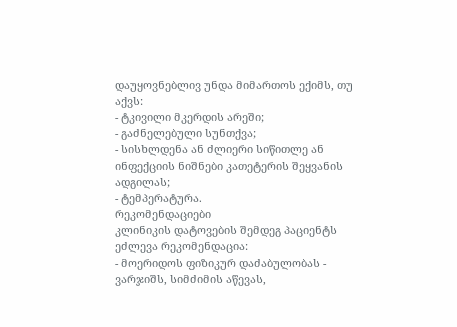დაუყოვნებლივ უნდა მიმართოს ექიმს, თუ აქვს:
- ტკივილი მკერდის არეში;
- გაძნელებული სუნთქვა;
- სისხლდენა ან ძლიერი სიწითლე ან ინფექციის ნიშნები კათეტერის შეყვანის ადგილას;
- ტემპერატურა.
რეკომენდაციები
კლინიკის დატოვების შემდეგ პაციენტს ეძლევა რეკომენდაცია:
- მოერიდოს ფიზიკურ დაძაბულობას - ვარჯიშს, სიმძიმის აწევას,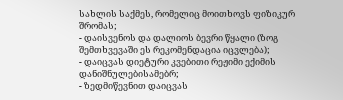სახლის საქმეს, რომელიც მოითხოვს ფიზიკურ შრომას;
- დაისვენოს და დალიოს ბევრი წყალი (ზოგ შემთხვევაში ეს რეკომენდაცია იცვლება);
- დაიცვას დიეტური კვებითი რეჟიმი ექიმის დანიშნულებისამებრ;
- ზედმიწევნით დაიცვას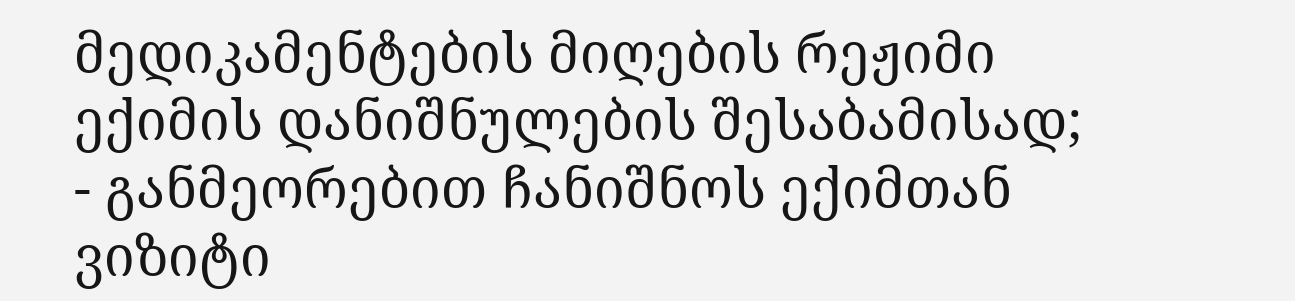მედიკამენტების მიღების რეჟიმი ექიმის დანიშნულების შესაბამისად;
- განმეორებით ჩანიშნოს ექიმთან ვიზიტი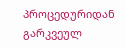პროცედურიდან გარკვეულ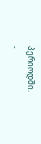პერიოდში.
-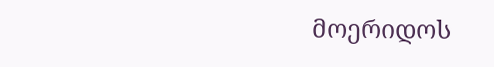მოერიდოს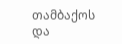თამბაქოს და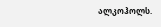ალკოჰოლს.